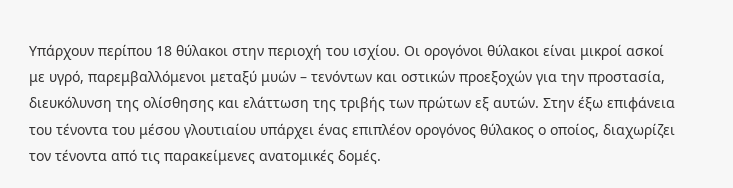Υπάρχουν περίπου 18 θύλακοι στην περιοχή του ισχίου. Οι ορογόνοι θύλακοι είναι μικροί ασκοί με υγρό, παρεμβαλλόμενοι μεταξύ μυών – τενόντων και οστικών προεξοχών για την προστασία, διευκόλυνση της ολίσθησης και ελάττωση της τριβής των πρώτων εξ αυτών. Στην έξω επιφάνεια του τένοντα του μέσου γλουτιαίου υπάρχει ένας επιπλέον ορογόνος θύλακος ο οποίος, διαχωρίζει τον τένοντα από τις παρακείμενες ανατομικές δομές.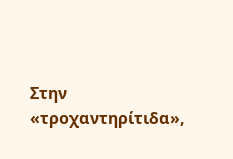Στην «τροχαντηρίτιδα»,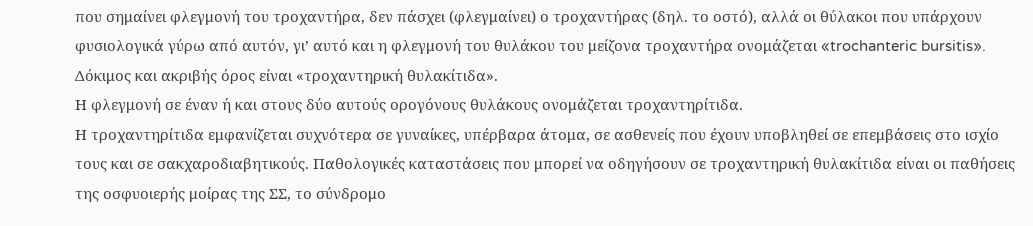που σημαίνει φλεγμονή του τροχαντήρα, δεν πάσχει (φλεγμαίνει) ο τροχαντήρας (δηλ. το οστό), αλλά οι θύλακοι που υπάρχουν φυσιολογικά γύρω από αυτόν, γι’ αυτό και η φλεγμονή του θυλάκου του μείζονα τροχαντήρα ονομάζεται «trochanteric bursitis». Δόκιμος και ακριβής όρος είναι «τροχαντηρική θυλακίτιδα».
Η φλεγμονή σε έναν ή και στους δύο αυτούς ορογόνους θυλάκους ονομάζεται τροχαντηρίτιδα.
Η τροχαντηρίτιδα εμφανίζεται συχνότερα σε γυναίκες, υπέρβαρα άτομα, σε ασθενείς που έχουν υποβληθεί σε επεμβάσεις στο ισχίο τους και σε σακχαροδιαβητικούς. Παθολογικές καταστάσεις που μπορεί να οδηγήσουν σε τροχαντηρική θυλακίτιδα είναι οι παθήσεις της οσφυοιερής μοίρας της ΣΣ, το σύνδρομο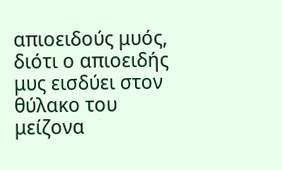απιοειδούς μυός, διότι ο απιοειδής μυς εισδύει στον θύλακο του μείζονα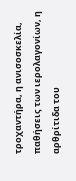τροχαντήρα, η ανισοσκελία, παθήσεις των ιερολαγονίων, η αρθρίτιδα του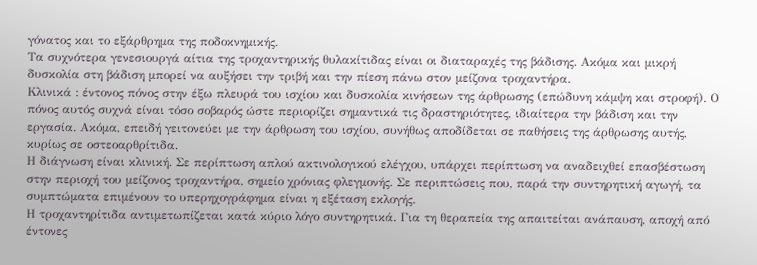γόνατος και το εξάρθρημα της ποδοκνημικής.
Τα συχνότερα γενεσιουργά αίτια της τροχαντηρικής θυλακίτιδας είναι οι διαταραχές της βάδισης. Ακόμα και μικρή δυσκολία στη βάδιση μπορεί να αυξήσει την τριβή και την πίεση πάνω στον μείζονα τροχαντήρα.
Κλινικά : έντονος πόνος στην έξω πλευρά του ισχίου και δυσκολία κινήσεων της άρθρωσης (επώδυνη κάμψη και στροφή). Ο πόνος αυτός συχνά είναι τόσο σοβαρός ώστε περιορίζει σημαντικά τις δραστηριότητες, ιδιαίτερα την βάδιση και την εργασία. Ακόμα, επειδή γειτονεύει με την άρθρωση του ισχίου, συνήθως αποδίδεται σε παθήσεις της άρθρωσης αυτής, κυρίως σε οστεοαρθρίτιδα.
Η διάγνωση είναι κλινική. Σε περίπτωση απλού ακτινολογικού ελέγχου, υπάρχει περίπτωση να αναδειχθεί επασβέστωση στην περιοχή του μείζονος τροχαντήρα, σημείο χρόνιας φλεγμονής. Σε περιπτώσεις που, παρά την συντηρητική αγωγή, τα συμπτώματα επιμένουν το υπερηχογράφημα είναι η εξέταση εκλογής.
Η τροχαντηρίτιδα αντιμετωπίζεται κατά κύριο λόγο συντηρητικά. Για τη θεραπεία της απαιτείται ανάπαυση, αποχή από έντονες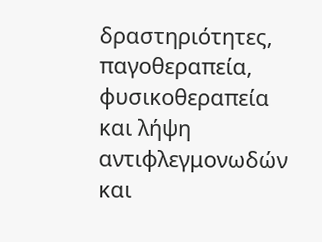δραστηριότητες, παγοθεραπεία, φυσικοθεραπεία και λήψη αντιφλεγμονωδών και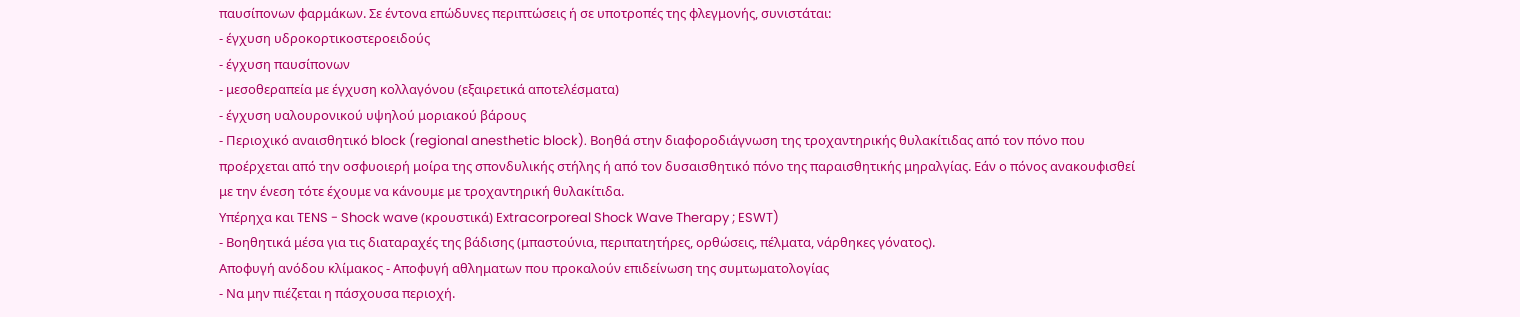παυσίπονων φαρμάκων. Σε έντονα επώδυνες περιπτώσεις ή σε υποτροπές της φλεγμονής, συνιστάται:
- έγχυση υδροκορτικοστεροειδούς
- έγχυση παυσίπονων
- μεσοθεραπεία με έγχυση κολλαγόνου (εξαιρετικά αποτελέσματα)
- έγχυση υαλουρονικού υψηλού μοριακού βάρους
- Περιοχικό αναισθητικό block (regional anesthetic block). Βοηθά στην διαφοροδιάγνωση της τροχαντηρικής θυλακίτιδας από τον πόνο που προέρχεται από την οσφυοιερή μοίρα της σπονδυλικής στήλης ή από τον δυσαισθητικό πόνο της παραισθητικής μηραλγίας. Εάν ο πόνος ανακουφισθεί με την ένεση τότε έχουμε να κάνουμε με τροχαντηρική θυλακίτιδα.
Υπέρηχα και TENS - Shock wave (κρουστικά) Extracorporeal Shock Wave Therapy ; ESWT)
- Βοηθητικά μέσα για τις διαταραχές της βάδισης (μπαστούνια, περιπατητήρες, ορθώσεις, πέλματα, νάρθηκες γόνατος).
Αποφυγή ανόδου κλίμακος - Αποφυγή αθληματων που προκαλούν επιδείνωση της συμτωματολογίας
- Να μην πιέζεται η πάσχουσα περιοχή.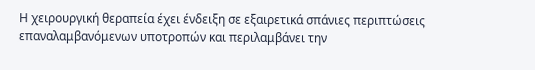Η χειρουργική θεραπεία έχει ένδειξη σε εξαιρετικά σπάνιες περιπτώσεις επαναλαμβανόμενων υποτροπών και περιλαμβάνει την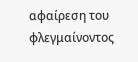αφαίρεση του φλεγμαίνοντος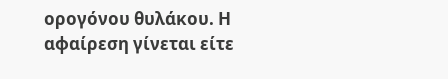ορογόνου θυλάκου. Η αφαίρεση γίνεται είτε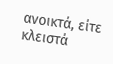ανοικτά, είτε κλειστά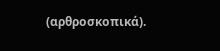(αρθροσκοπικά).